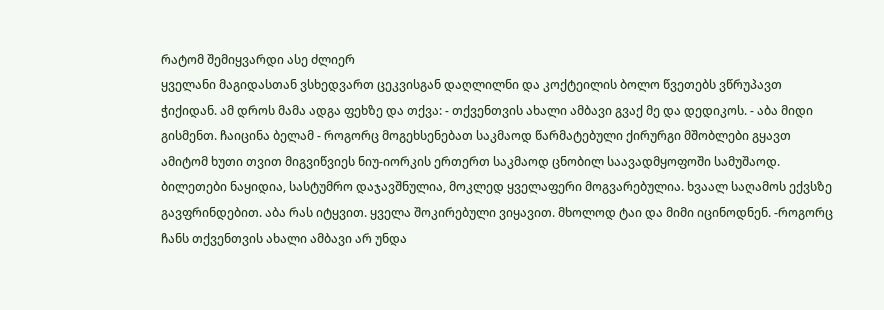რატომ შემიყვარდი ასე ძლიერ
ყველანი მაგიდასთან ვსხედვართ ცეკვისგან დაღლილნი და კოქტეილის ბოლო წვეთებს ვწრუპავთ ჭიქიდან. ამ დროს მამა ადგა ფეხზე და თქვა: - თქვენთვის ახალი ამბავი გვაქ მე და დედიკოს. - აბა მიდი გისმენთ. ჩაიცინა ბელამ - როგორც მოგეხსენებათ საკმაოდ წარმატებული ქირურგი მშობლები გყავთ ამიტომ ხუთი თვით მიგვიწვიეს ნიუ-იორკის ერთერთ საკმაოდ ცნობილ საავადმყოფოში სამუშაოდ. ბილეთები ნაყიდია, სასტუმრო დაჯავშნულია, მოკლედ ყველაფერი მოგვარებულია. ხვაალ საღამოს ექვსზე გავფრინდებით. აბა რას იტყვით. ყველა შოკირებული ვიყავით. მხოლოდ ტაი და მიმი იცინოდნენ. -როგორც ჩანს თქვენთვის ახალი ამბავი არ უნდა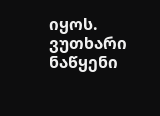იყოს. ვუთხარი ნაწყენი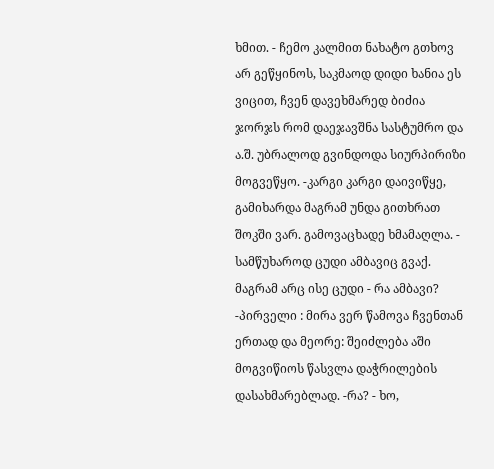ხმით. - ჩემო კალმით ნახატო გთხოვ არ გეწყინოს, საკმაოდ დიდი ხანია ეს ვიცით, ჩვენ დავეხმარედ ბიძია ჯორჯს რომ დაეჯავშნა სასტუმრო და ა.შ. უბრალოდ გვინდოდა სიურპირიზი მოგვეწყო. -კარგი კარგი დაივიწყე, გამიხარდა მაგრამ უნდა გითხრათ შოკში ვარ. გამოვაცხადე ხმამაღლა. - სამწუხაროდ ცუდი ამბავიც გვაქ. მაგრამ არც ისე ცუდი - რა ამბავი? -პირველი : მირა ვერ წამოვა ჩვენთან ერთად და მეორე: შეიძლება აში მოგვიწიოს წასვლა დაჭრილების დასახმარებლად. -რა? - ხო,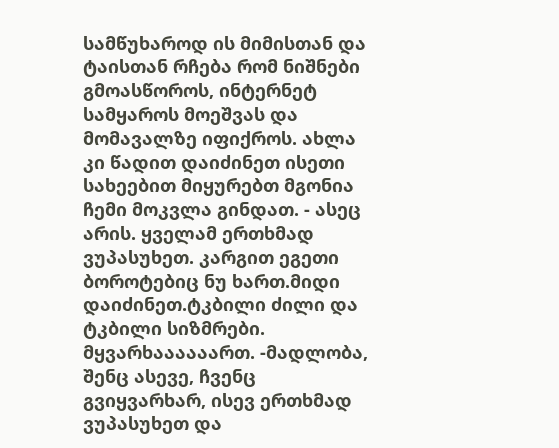სამწუხაროდ ის მიმისთან და ტაისთან რჩება რომ ნიშნები გმოასწოროს, ინტერნეტ სამყაროს მოეშვას და მომავალზე იფიქროს. ახლა კი წადით დაიძინეთ ისეთი სახეებით მიყურებთ მგონია ჩემი მოკვლა გინდათ. - ასეც არის. ყველამ ერთხმად ვუპასუხეთ. კარგით ეგეთი ბოროტებიც ნუ ხართ.მიდი დაიძინეთ.ტკბილი ძილი და ტკბილი სიზმრები. მყვარხაააააართ. -მადლობა, შენც ასევე, ჩვენც გვიყვარხარ, ისევ ერთხმად ვუპასუხეთ და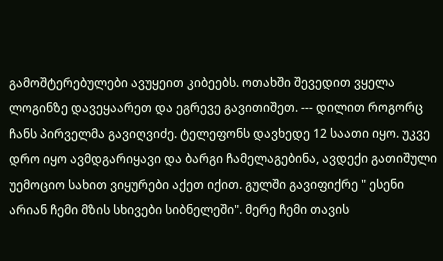გამოშტერებულები ავუყეით კიბეებს. ოთახში შევედით ვყელა ლოგინზე დავეყაარეთ და ეგრევე გავითიშეთ. --- დილით როგორც ჩანს პირველმა გავიღვიძე. ტელეფონს დავხედე 12 საათი იყო. უკვე დრო იყო ავმდგარიყავი და ბარგი ჩამელაგებინა, ავდექი გათიშული უემოციო სახით ვიყურები აქეთ იქით. გულში გავიფიქრე " ესენი არიან ჩემი მზის სხივები სიბნელეში". მერე ჩემი თავის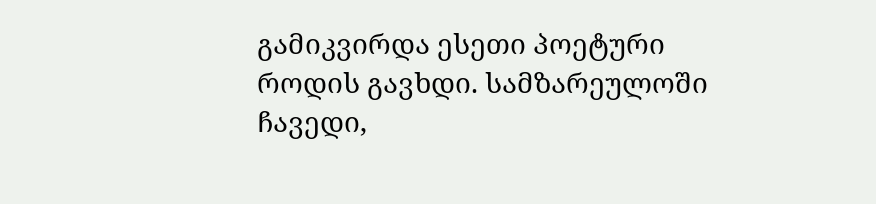გამიკვირდა ესეთი პოეტური როდის გავხდი. სამზარეულოში ჩავედი,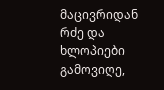მაცივრიდან რძე და ხლოპიები გამოვიღე,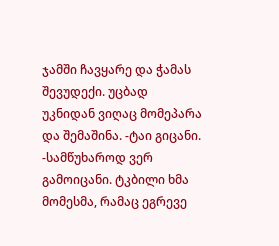ჯამში ჩავყარე და ჭამას შევუდექი. უცბად უკნიდან ვიღაც მომეპარა და შემაშინა. -ტაი გიცანი. -სამწუხაროდ ვერ გამოიცანი. ტკბილი ხმა მომესმა, რამაც ეგრევე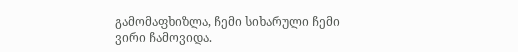გამომაფხიზლა, ჩემი სიხარული ჩემი ვირი ჩამოვიდა.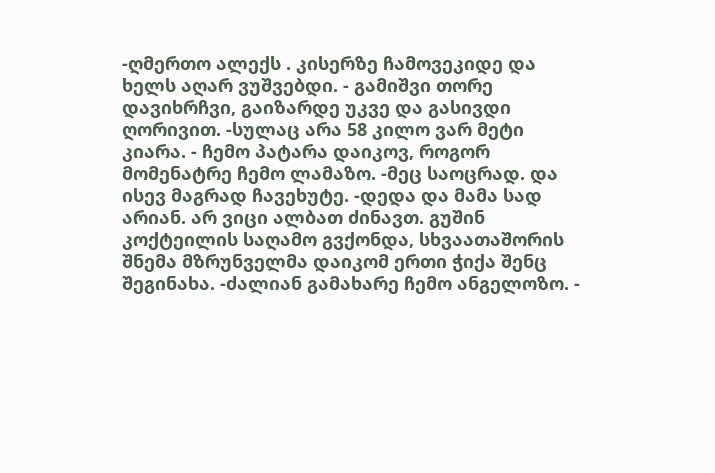-ღმერთო ალექს . კისერზე ჩამოვეკიდე და ხელს აღარ ვუშვებდი. - გამიშვი თორე დავიხრჩვი, გაიზარდე უკვე და გასივდი ღორივით. -სულაც არა 58 კილო ვარ მეტი კიარა. - ჩემო პატარა დაიკოვ, როგორ მომენატრე ჩემო ლამაზო. -მეც საოცრად. და ისევ მაგრად ჩავეხუტე. -დედა და მამა სად არიან. არ ვიცი ალბათ ძინავთ. გუშინ კოქტეილის საღამო გვქონდა, სხვაათაშორის შნემა მზრუნველმა დაიკომ ერთი ჭიქა შენც შეგინახა. -ძალიან გამახარე ჩემო ანგელოზო. -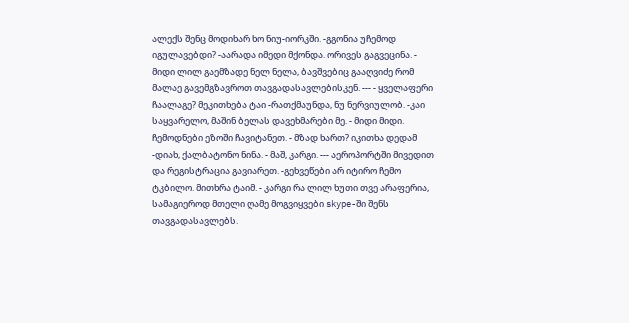ალექს შენც მოდიხარ ხო ნიუ-იორკში. -გგონია უჩემოდ იგულავებდი? -აარადა იმედი მქონდა. ორივეს გაგვეცინა. - მიდი ლილ გაემზადე ნელ ნელა, ბავშვებიც გააღვიძე რომ მალაე გავემგზავროთ თავგადასავლებისკენ. --- - ყველაფერი ჩაალაგე? მეკითხება ტაი -რათქმაუნდა, ნუ ნერვიულობ. -კაი საყვარელო, მაშინ ბელას დავეხმარები მე. - მიდი მიდი. ჩემოდნები ეზოში ჩავიტანეთ. - მზად ხართ? იკითხა დედამ -დიახ, ქალბატონო ნინა. - მაშ, კარგი. --- აეროპორტში მივედით და რეგისტრაცია გავიარეთ. -გეხვეწები არ იტირო ჩემო ტკბილო. მითხრა ტაიმ. - კარგი რა ლილ ხუთი თვე არაფერია, სამაგიეროდ მთელი ღამე მოგვიყვები skype-ში შენს თავგადასავლებს.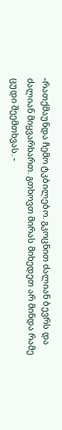-რათქმაუნდა ჩემო ტკბილებო. გკოცნით ძალიან ბევრს და ძალიან მიყვარხართ. გთხოვთ მირას მიხედეთ არ მინდა რამე ცუდი შეემთხვას. -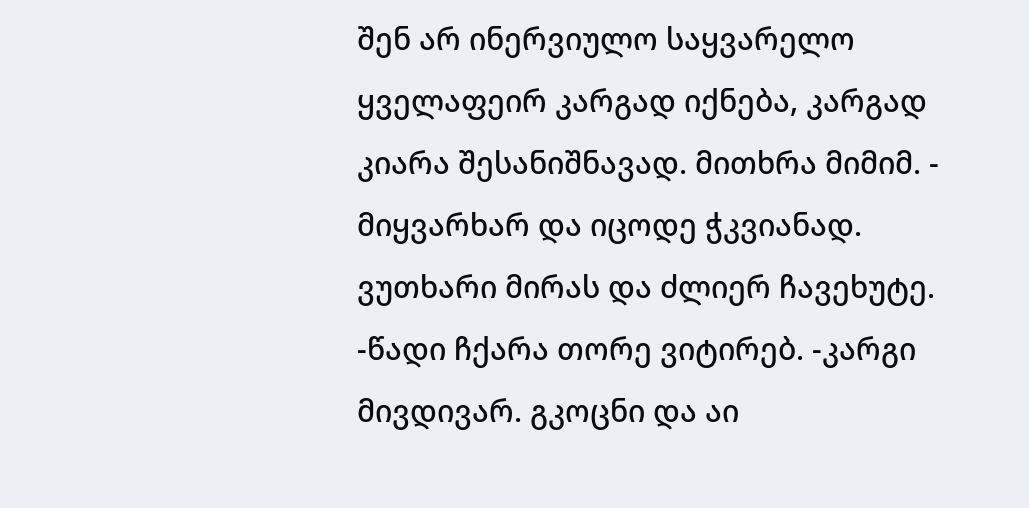შენ არ ინერვიულო საყვარელო ყველაფეირ კარგად იქნება, კარგად კიარა შესანიშნავად. მითხრა მიმიმ. - მიყვარხარ და იცოდე ჭკვიანად. ვუთხარი მირას და ძლიერ ჩავეხუტე. -წადი ჩქარა თორე ვიტირებ. -კარგი მივდივარ. გკოცნი და აი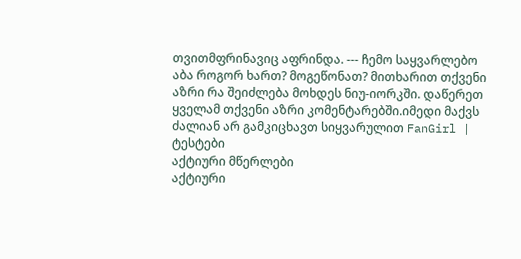თვითმფრინავიც აფრინდა. --- ჩემო საყვარლებო აბა როგორ ხართ? მოგეწონათ? მითხარით თქვენი აზრი რა შეიძლება მოხდეს ნიუ-იორკში. დაწერეთ ყველამ თქვენი აზრი კომენტარებში.იმედი მაქვს ძალიან არ გამკიცხავთ სიყვარულით FanGirl |
ტესტები
აქტიური მწერლები
აქტიური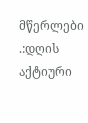მწერლები
.:დღის აქტიური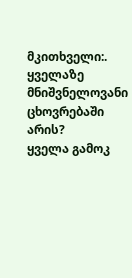მკითხველი:.
ყველაზე მნიშვნელოვანი ცხოვრებაში არის?
ყველა გამოკ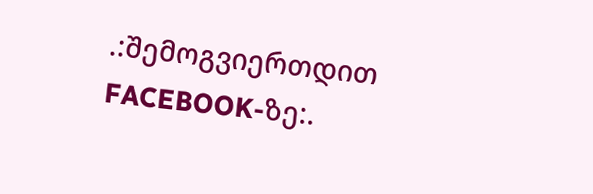.:შემოგვიერთდით FACEBOOK-ზე:.